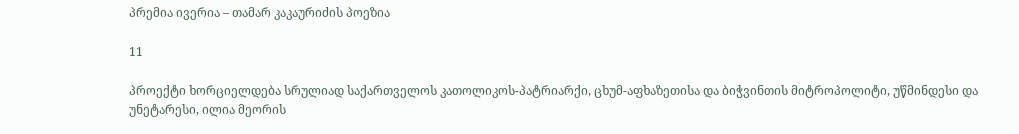პრემია ივერია – თამარ კაკაურიძის პოეზია

11

პროექტი ხორციელდება სრულიად საქართველოს კათოლიკოს-პატრიარქი, ცხუმ-აფხაზეთისა და ბიჭვინთის მიტროპოლიტი, უწმინდესი და უნეტარესი, ილია მეორის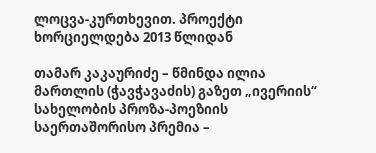ლოცვა-კურთხევით. პროექტი ხორციელდება 2013 წლიდან

თამარ კაკაურიძე – წმინდა ილია მართლის (ჭავჭავაძის) გაზეთ „ივერიის“ სახელობის პროზა-პოეზიის საერთაშორისო პრემია –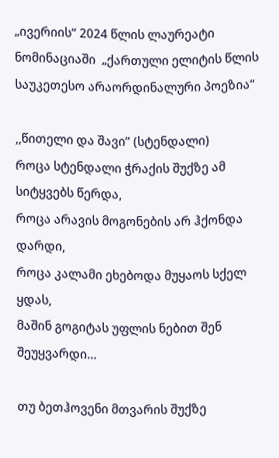„ივერიის“ 2024 წლის ლაურეატი ნომინაციაში  „ქართული ელიტის წლის საუკეთესო არაორდინალური პოეზია“

,,წითელი და შავი” (სტენდალი)
როცა სტენდალი ჭრაქის შუქზე ამ სიტყვებს წერდა,
როცა არავის მოგონების არ ჰქონდა დარდი,
როცა კალამი ეხებოდა მუყაოს სქელ ყდას,
მაშინ გოგიტას უფლის ნებით შენ შეუყვარდი…

თუ ბეთჰოვენი მთვარის შუქზე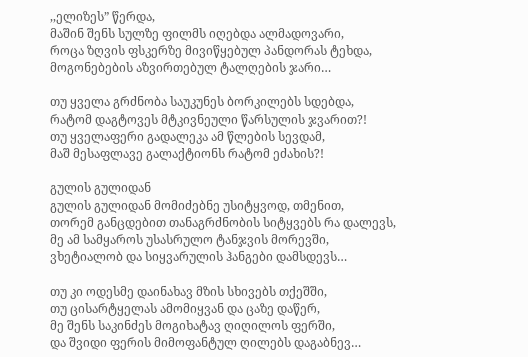,,ელიზეს” წერდა,
მაშინ შენს სულზე ფილმს იღებდა ალმადოვარი,
როცა ზღვის ფსკერზე მივიწყებულ პანდორას ტეხდა,
მოგონებების აზვირთებულ ტალღების ჯარი…

თუ ყველა გრძნობა საუკუნეს ბორკილებს სდებდა,
რატომ დაგტოვეს მტკივნეული წარსულის ჯვარით?!
თუ ყველაფერი გადალეკა ამ წლების სევდამ,
მაშ მესაფლავე გალაქტიონს რატომ ეძახის?!

გულის გულიდან
გულის გულიდან მომიძებნე უსიტყვოდ, თმენით,
თორემ განცდებით თანაგრძნობის სიტყვებს რა დალევს,
მე ამ სამყაროს უსასრულო ტანჯვის მორევში,
ვხეტიალობ და სიყვარულის ჰანგები დამსდევს…

თუ კი ოდესმე დაინახავ მზის სხივებს თქეშში,
თუ ცისარტყელას ამომიყვან და ცაზე დაწერ,
მე შენს საკინძეს მოგიხატავ ღიღილოს ფერში,
და შვიდი ფერის მიმოფანტულ ღილებს დაგაბნევ…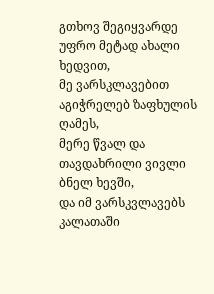გთხოვ შეგიყვარდე უფრო მეტად ახალი ხედვით,
მე ვარსკლავებით აგიჭრელებ ზაფხულის ღამეს,
მერე წვალ და თავდახრილი ვივლი ბნელ ხევში,
და იმ ვარსკვლავებს კალათაში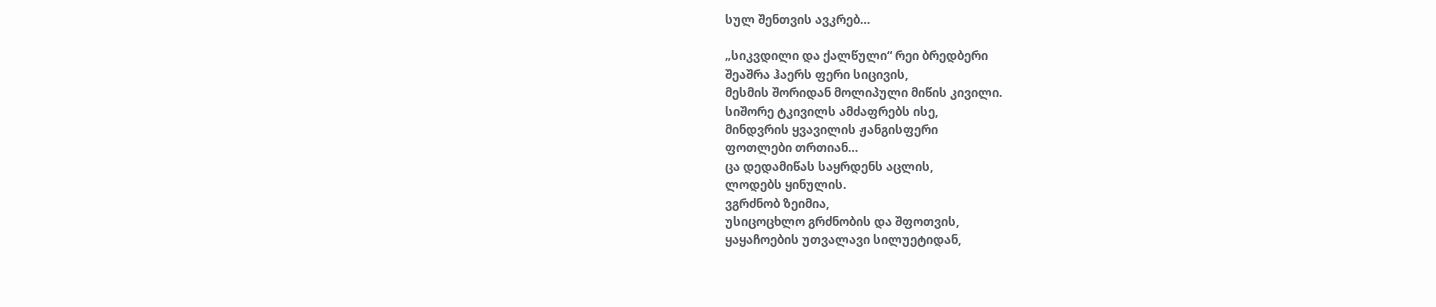სულ შენთვის ავკრებ…

„სიკვდილი და ქალწული“ რეი ბრედბერი
შეაშრა ჰაერს ფერი სიცივის,
მესმის შორიდან მოლიპული მიწის კივილი.
სიშორე ტკივილს ამძაფრებს ისე,
მინდვრის ყვავილის ჟანგისფერი
ფოთლები თრთიან…
ცა დედამიწას საყრდენს აცლის,
ლოდებს ყინულის.
ვგრძნობ ზეიმია,
უსიცოცხლო გრძნობის და შფოთვის,
ყაყაჩოების უთვალავი სილუეტიდან,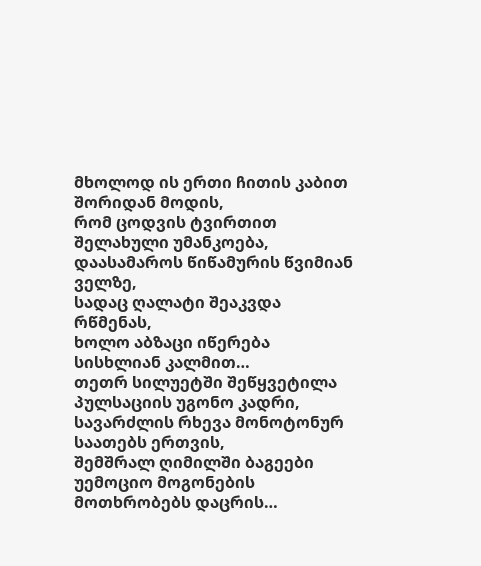მხოლოდ ის ერთი ჩითის კაბით შორიდან მოდის,
რომ ცოდვის ტვირთით შელახული უმანკოება,
დაასამაროს წიწამურის წვიმიან ველზე,
სადაც ღალატი შეაკვდა რწმენას,
ხოლო აბზაცი იწერება სისხლიან კალმით…
თეთრ სილუეტში შეწყვეტილა პულსაციის უგონო კადრი,
სავარძლის რხევა მონოტონურ საათებს ერთვის,
შემშრალ ღიმილში ბაგეები უემოციო მოგონების მოთხრობებს დაცრის…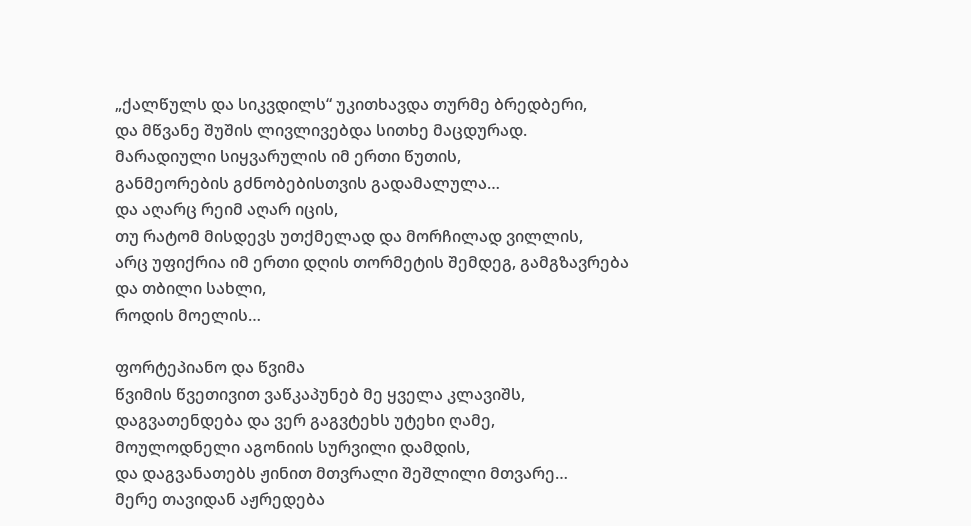„ქალწულს და სიკვდილს“ უკითხავდა თურმე ბრედბერი,
და მწვანე შუშის ლივლივებდა სითხე მაცდურად.
მარადიული სიყვარულის იმ ერთი წუთის,
განმეორების გძნობებისთვის გადამალულა…
და აღარც რეიმ აღარ იცის,
თუ რატომ მისდევს უთქმელად და მორჩილად ვილლის,
არც უფიქრია იმ ერთი დღის თორმეტის შემდეგ, გამგზავრება და თბილი სახლი,
როდის მოელის…

ფორტეპიანო და წვიმა
წვიმის წვეთივით ვაწკაპუნებ მე ყველა კლავიშს,
დაგვათენდება და ვერ გაგვტეხს უტეხი ღამე,
მოულოდნელი აგონიის სურვილი დამდის,
და დაგვანათებს ჟინით მთვრალი შეშლილი მთვარე…
მერე თავიდან აჟრედება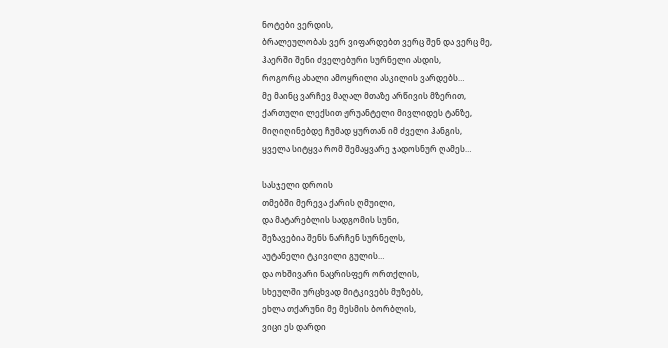ნოტები ვერდის,
ბრალეულობას ვერ ვიფარდებთ ვერც შენ და ვერც მე,
ჰაერში შენი ძველებური სურნელი ასდის,
როგორც ახალი ამოყრილი ასკილის ვარდებს…
მე მაინც ვარჩევ მაღალ მთაზე არწივის მზერით,
ქართული ლექსით ჟრუანტელი მივლიდეს ტანზე,
მიღიღინებდე ჩუმად ყურთან იმ ძველი ჰანგის,
ყველა სიტყვა რომ შემაყვარე ჯადოსნურ ღამეს…

სასჯელი დროის
თმებში მერევა ქარის ღმუილი,
და მატარებლის სადგომის სუნი,
შეზავებია შენს ნარჩენ სურნელს,
აუტანელი ტკივილი გულის…
და ოხშივარი ნაცრისფერ ორთქლის,
სხეულში ურცხვად მიტკივებს მუზებს,
ეხლა თქარუნი მე მესმის ბორბლის,
ვიცი ეს დარდი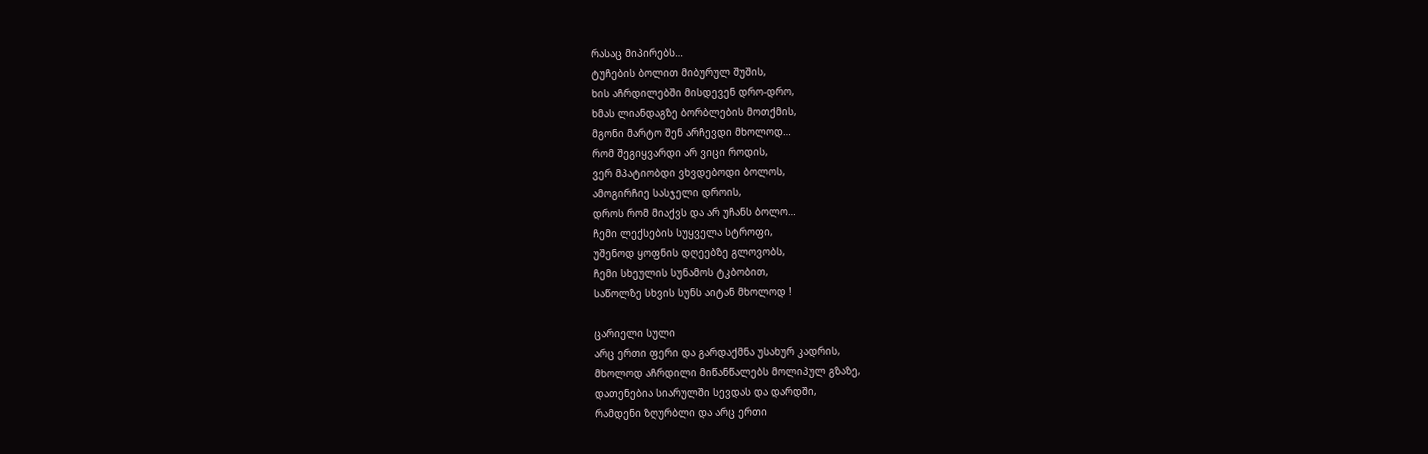რასაც მიპირებს…
ტუჩების ბოლით მიბურულ შუშის,
ხის აჩრდილებში მისდევენ დრო-დრო,
ხმას ლიანდაგზე ბორბლების მოთქმის,
მგონი მარტო შენ არჩევდი მხოლოდ…
რომ შეგიყვარდი არ ვიცი როდის,
ვერ მპატიობდი ვხვდებოდი ბოლოს,
ამოგირჩიე სასჯელი დროის,
დროს რომ მიაქვს და არ უჩანს ბოლო…
ჩემი ლექსების სუყველა სტროფი,
უშენოდ ყოფნის დღეებზე გლოვობს,
ჩემი სხეულის სუნამოს ტკბობით,
საწოლზე სხვის სუნს აიტან მხოლოდ !

ცარიელი სული
არც ერთი ფერი და გარდაქმნა უსახურ კადრის,
მხოლოდ აჩრდილი მიწანწალებს მოლიპულ გზაზე,
დათენებია სიარულში სევდას და დარდში,
რამდენი ზღურბლი და არც ერთი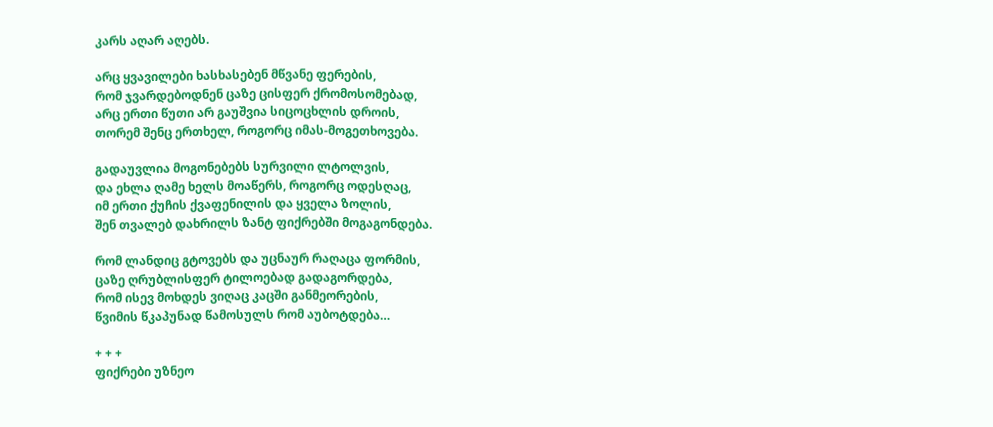კარს აღარ აღებს.

არც ყვავილები ხასხასებენ მწვანე ფერების,
რომ ჯვარდებოდნენ ცაზე ცისფერ ქრომოსომებად,
არც ერთი წუთი არ გაუშვია სიცოცხლის დროის,
თორემ შენც ერთხელ, როგორც იმას-მოგეთხოვება.

გადაუვლია მოგონებებს სურვილი ლტოლვის,
და ეხლა ღამე ხელს მოაწერს, როგორც ოდესღაც,
იმ ერთი ქუჩის ქვაფენილის და ყველა ზოლის,
შენ თვალებ დახრილს ზანტ ფიქრებში მოგაგონდება.

რომ ლანდიც გტოვებს და უცნაურ რაღაცა ფორმის,
ცაზე ღრუბლისფერ ტილოებად გადაგორდება,
რომ ისევ მოხდეს ვიღაც კაცში განმეორების,
წვიმის წკაპუნად წამოსულს რომ აუბოტდება…

+ + +
ფიქრები უზნეო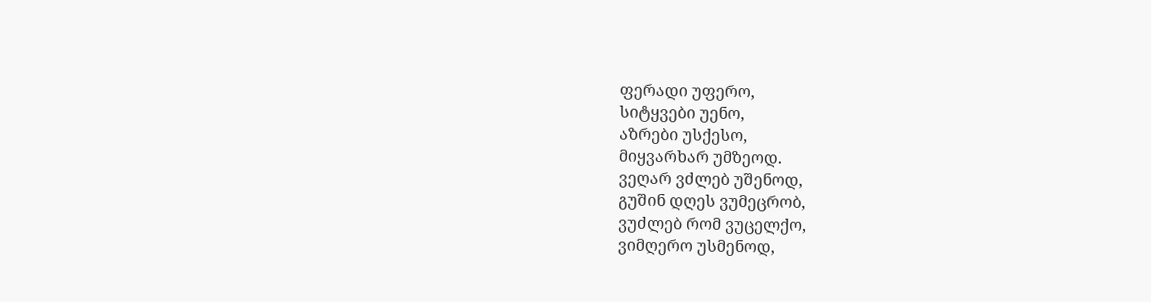ფერადი უფერო,
სიტყვები უენო,
აზრები უსქესო,
მიყვარხარ უმზეოდ.
ვეღარ ვძლებ უშენოდ,
გუშინ დღეს ვუმეცრობ,
ვუძლებ რომ ვუცელქო,
ვიმღერო უსმენოდ,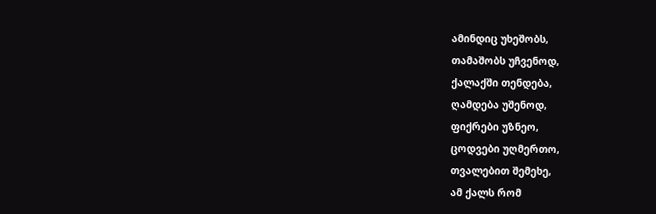ამინდიც უხეშობს,
თამაშობს უჩვენოდ,
ქალაქში თენდება,
ღამდება უშენოდ,
ფიქრები უზნეო,
ცოდვები უღმერთო,
თვალებით შემეხე,
ამ ქალს რომ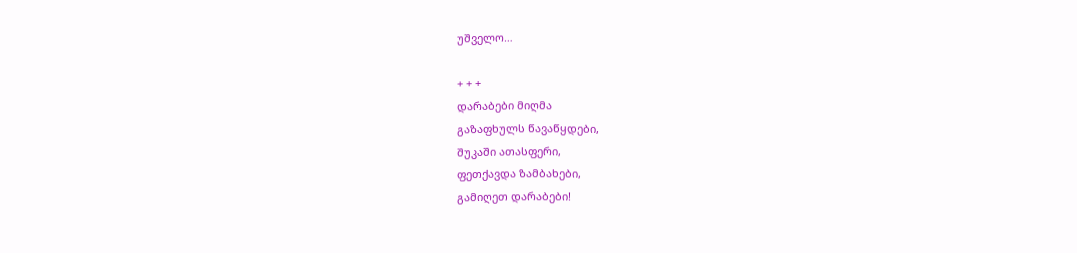უშველო…

+ + +
დარაბები მიღმა
გაზაფხულს წავაწყდები,
შუკაში ათასფერი,
ფეთქავდა ზამბახები,
გამიღეთ დარაბები!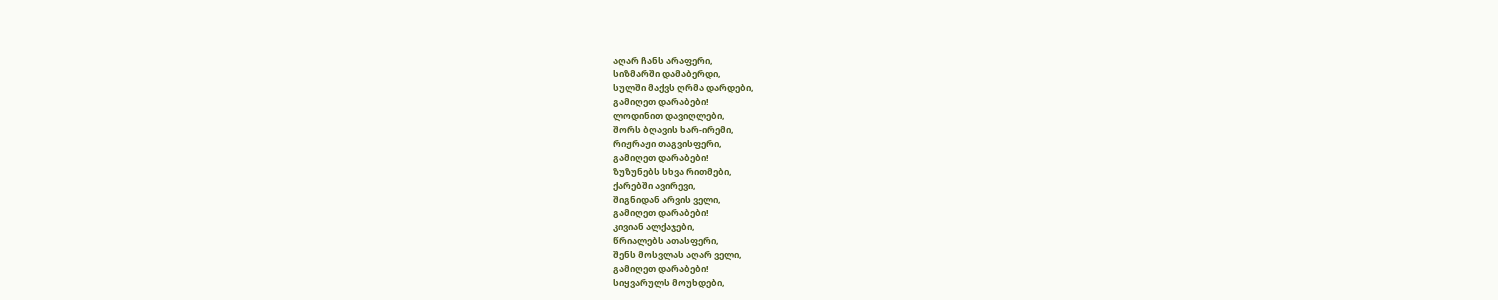აღარ ჩანს არაფერი,
სიზმარში დამაბერდი,
სულში მაქვს ღრმა დარდები,
გამიღეთ დარაბები!
ლოდინით დავიღლები,
შორს ბღავის ხარ-ირემი,
რიჟრაჟი თაგვისფერი,
გამიღეთ დარაბები!
ზუზუნებს სხვა რითმები,
ქარებში ავირევი,
შიგნიდან არვის ველი,
გამიღეთ დარაბები!
კივიან ალქაჯები,
წრიალებს ათასფერი,
შენს მოსვლას აღარ ველი,
გამიღეთ დარაბები!
სიყვარულს მოუხდები,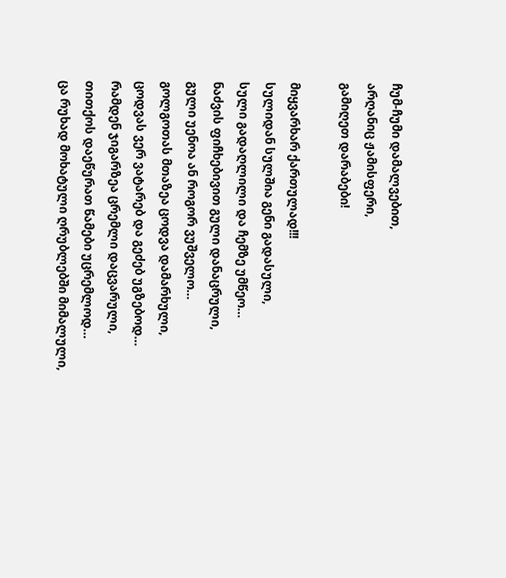ჩუმ-ჩუმი დამალვებით,
არღანიც ჟამისფერი,
გამიღეთ დარაბები!

მიყვარხარ ქართულად!!!
სულიდან სულშია გენი გადასული,
სული გადაღლილი და ჩემზე უმწეო…
ნაძვის ფიჩხებივით გული დანაცრული,
გული უენოა ან როგორ ვუშველო…
გოლგოთას მთაზეა ცოდვა დამარხული,
ცოდვას ვერ ვატარებ და გეძებ უგზებოდ…
რამდენ ჯიგარზეა ცრემლი დაცვარული,
თითქოს დაეწურათ წამები უცრემლოდ…
ცა რუხად მოხატული ღრუბლებში მიმალული,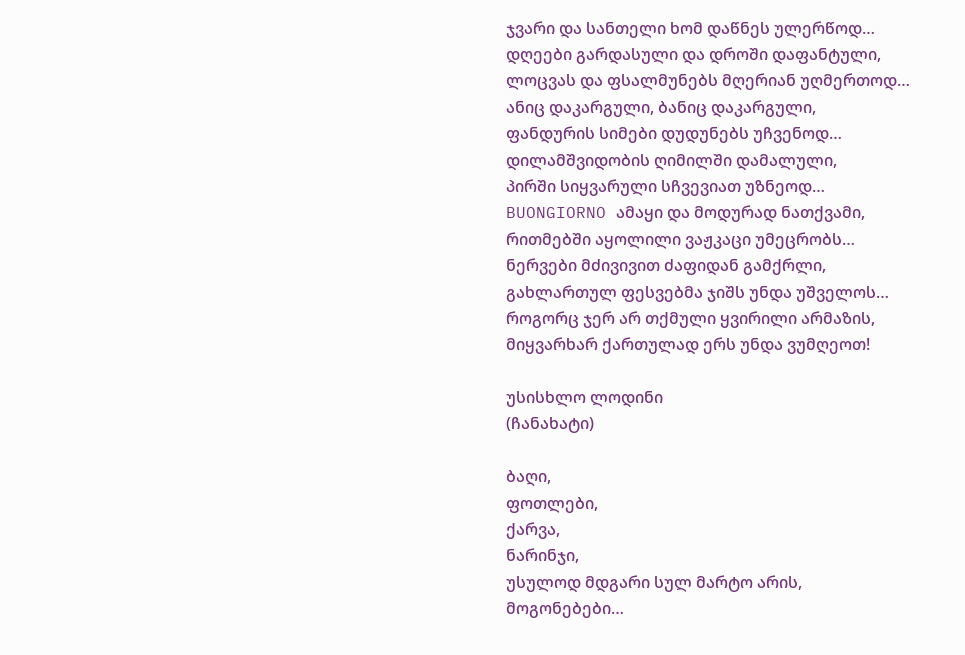ჯვარი და სანთელი ხომ დაწნეს ულერწოდ…
დღეები გარდასული და დროში დაფანტული,
ლოცვას და ფსალმუნებს მღერიან უღმერთოდ…
ანიც დაკარგული, ბანიც დაკარგული,
ფანდურის სიმები დუდუნებს უჩვენოდ…
დილამშვიდობის ღიმილში დამალული,
პირში სიყვარული სჩვევიათ უზნეოდ…
BUONGIORNO ამაყი და მოდურად ნათქვამი,
რითმებში აყოლილი ვაჟკაცი უმეცრობს…
ნერვები მძივივით ძაფიდან გამქრლი,
გახლართულ ფესვებმა ჯიშს უნდა უშველოს…
როგორც ჯერ არ თქმული ყვირილი არმაზის,
მიყვარხარ ქართულად ერს უნდა ვუმღეოთ!

უსისხლო ლოდინი
(ჩანახატი)

ბაღი,
ფოთლები,
ქარვა,
ნარინჯი,
უსულოდ მდგარი სულ მარტო არის,
მოგონებები…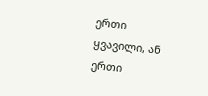ერთი ყვავილი, ან ერთი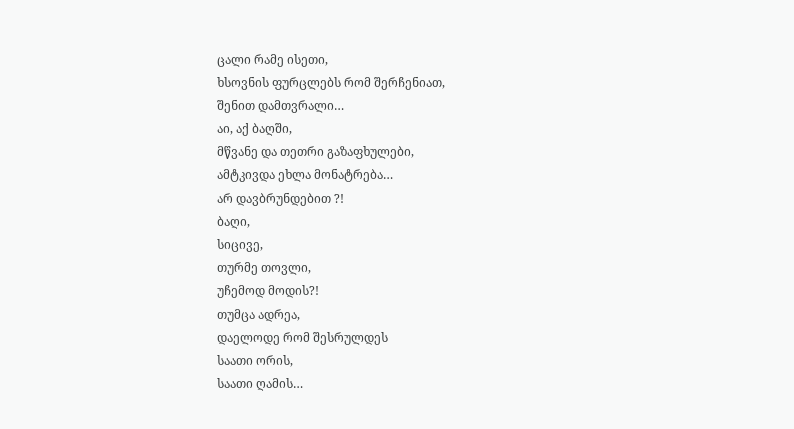ცალი რამე ისეთი,
ხსოვნის ფურცლებს რომ შერჩენიათ,
შენით დამთვრალი…
აი, აქ ბაღში,
მწვანე და თეთრი გაზაფხულები,
ამტკივდა ეხლა მონატრება…
არ დავბრუნდებით ?!
ბაღი,
სიცივე,
თურმე თოვლი,
უჩემოდ მოდის?!
თუმცა ადრეა,
დაელოდე რომ შესრულდეს
საათი ორის,
საათი ღამის…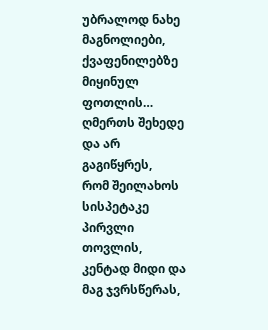უბრალოდ ნახე მაგნოლიები,
ქვაფენილებზე მიყინულ ფოთლის…
ღმერთს შეხედე და არ გაგიწყრეს,
რომ შეილახოს სისპეტაკე
პირვლი თოვლის,
კენტად მიდი და მაგ ჯვრსწერას,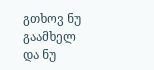გთხოვ ნუ გაამხელ
და ნუ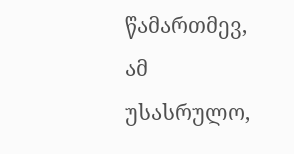წამართმევ,
ამ უსასრულო,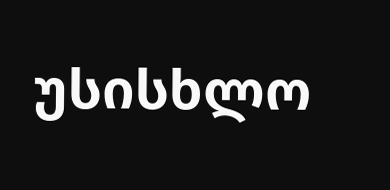უსისხლო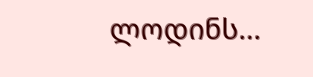ლოდინს…